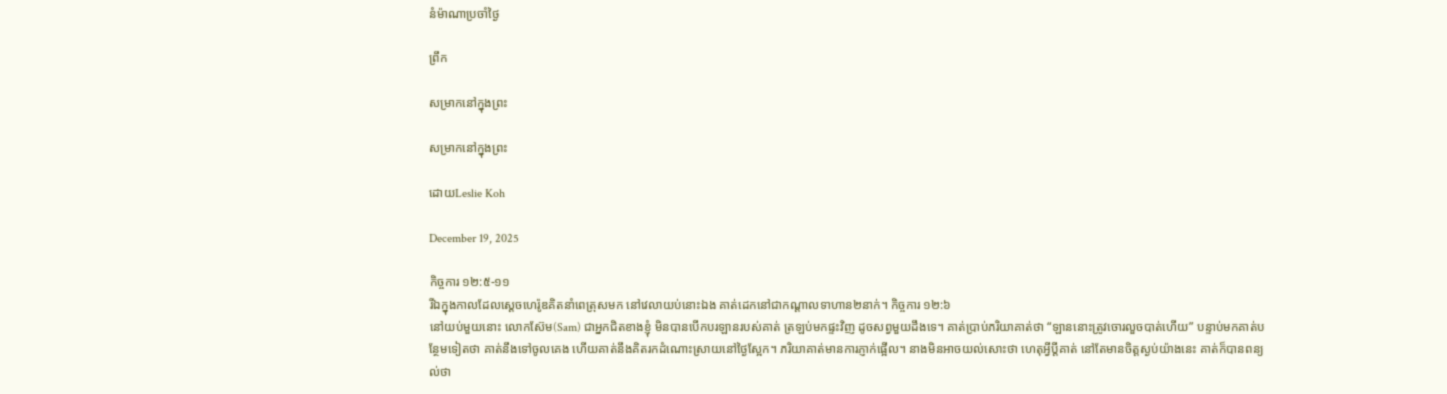នំម៉ាណាប្រចាំថ្ងៃ

ព្រឹក

សម្រាកនៅក្នុងព្រះ

សម្រាកនៅក្នុងព្រះ

ដោយLeslie Koh

December 19, 2025

កិច្ចការ ១២:៥-១១
រីឯក្នុងកាលដែលស្ដេចហេរ៉ូឌគិតនាំពេត្រុសមក នៅវេលាយប់នោះឯង គាត់ដេកនៅជាកណ្ដាលទាហាន២នាក់។ កិច្ចការ ១២:៦
នៅយប់មួយនោះ លោកស៊ែម(Sam) ជាអ្នកជិតខាងខ្ញុំ មិនបានបើកបរឡានរបស់គាត់ ត្រឡប់មកផ្ទះវិញ ដូចសព្វមួយដឹងទេ។ គាត់ប្រាប់ភរិយាគាត់ថា “ឡាននោះត្រូវចោរលួចបាត់ហើយ” បន្ទាប់មកគាត់បន្ថែមទៀតថា គាត់នឹងទៅចូលគេង ហើយគាត់នឹងគិតរកដំណោះស្រាយនៅថ្ងៃស្អែក។ ភរិយាគាត់មានការភ្ញាក់ផ្អើល។ នាងមិនអាចយល់សោះថា ហេតុអ្វីប្តីគាត់ នៅតែមានចិត្តស្ងប់យ៉ាងនេះ គាត់ក៏បានពន្យល់ថា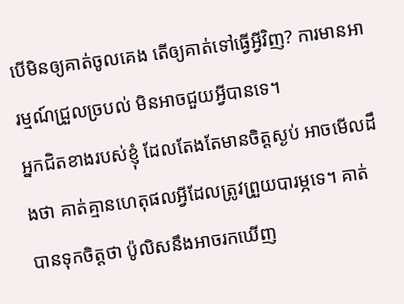បើមិនឲ្យគាត់ចូលគេង តើឲ្យគាត់ទៅធ្វើអ្វីវិញ? ការមានអារម្មណ៍ជ្រួលច្របល់ មិនអាចជួយអ្វីបានទេ។
អ្នកជិតខាងរបស់ខ្ញុំ ដែលតែងតែមានចិត្តស្ងប់ អាចមើលដឹងថា គាត់គ្មានហេតុផលអ្វីដែលត្រូវព្រួយបារម្ភទេ។ គាត់បានទុកចិត្តថា ប៉ូលិសនឹងអាចរកឃើញ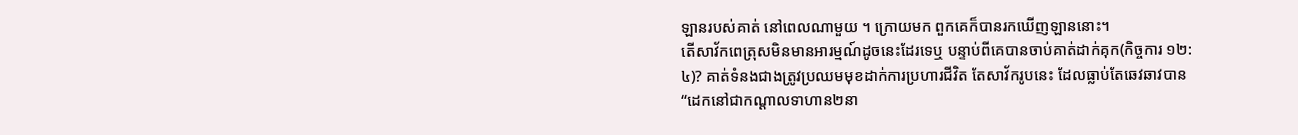ឡានរបស់គាត់ នៅពេលណាមួយ ។ ក្រោយមក ពួកគេក៏បានរកឃើញឡាននោះ។
តើសាវ័កពេត្រុសមិនមានអារម្មណ៍ដូចនេះដែរទេឬ បន្ទាប់ពីគេបានចាប់គាត់ដាក់គុក(កិច្ចការ ១២:៤)? គាត់ទំនងជាងត្រូវប្រឈមមុខដាក់ការប្រហារជីវិត តែសាវ័ករូបនេះ ដែលធ្លាប់តែឆេវឆាវបាន “ដេកនៅជាកណ្ដាលទាហាន២នា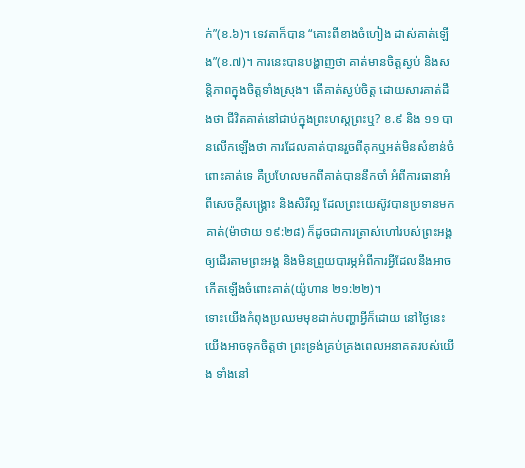ក់”(ខ.៦)។ ទេវតាក៏បាន “គោះពីខាងចំហៀង ដាស់គាត់ឡើង”(ខ.៧)។ ការនេះបានបង្ហាញថា គាត់មានចិត្តស្ងប់ និងសន្តិភាពក្នុងចិត្តទាំងស្រុង។ តើគាត់ស្ងប់ចិត្ត ដោយសារគាត់ដឹងថា ជីវិតគាត់នៅជាប់ក្នុងព្រះហស្តព្រះឬ? ខ.៩ និង ១១ បានលើកឡើងថា ការដែលគាត់បានរួចពីគុកឬអត់មិនសំខាន់ចំពោះគាត់ទេ គឺប្រហែលមកពីគាត់បាននឹកចាំ អំពីការធានាអំពីសេចក្តីសង្គ្រោះ និងសិរីល្អ ដែលព្រះយេស៊ូវបានប្រទានមកគាត់(ម៉ាថាយ ១៩:២៨) ក៏ដូចជាការត្រាស់ហៅរបស់ព្រះអង្គ ឲ្យដើរតាមព្រះអង្គ និងមិនព្រួយបារម្ភអំពីការអ្វីដែលនឹងអាចកើតឡើងចំពោះគាត់(យ៉ូហាន ២១:២២)។
ទោះយើងកំពុងប្រឈមមុខដាក់បញ្ហាអ្វីក៏ដោយ នៅថ្ងៃនេះ យើងអាចទុកចិត្តថា ព្រះទ្រង់គ្រប់គ្រងពេលអនាគតរបស់យើង ទាំងនៅ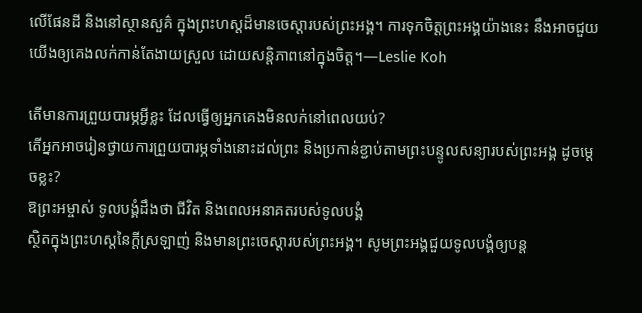លើផែនដី និងនៅស្ថានសួគ៌ ក្នុងព្រះហស្តដ៏មានចេស្តារបស់ព្រះអង្គ។ ការទុកចិត្តព្រះអង្គយ៉ាងនេះ នឹងអាចជួយយើងឲ្យគេងលក់កាន់តែងាយស្រួល ដោយសន្តិភាពនៅក្នុងចិត្ត។—Leslie Koh

តើមានការព្រួយបារម្ភអ្វីខ្លះ ដែលធ្វើឲ្យអ្នកគេងមិនលក់នៅពេលយប់?
តើអ្នកអាចរៀនថ្វាយការព្រួយបារម្ភទាំងនោះដល់ព្រះ និងប្រកាន់ខ្ជាប់តាមព្រះបន្ទូលសន្យារបស់ព្រះអង្គ ដូចម្តេចខ្លះ?
ឱព្រះអម្ចាស់ ទូលបង្គំដឹងថា ជីវិត និងពេលអនាគតរបស់ទូលបង្គំ
ស្ថិតក្នុងព្រះហស្តនៃក្តីស្រឡាញ់ និងមានព្រះចេស្តារបស់ព្រះអង្គ។ សូមព្រះអង្គជួយទូលបង្គំឲ្យបន្ត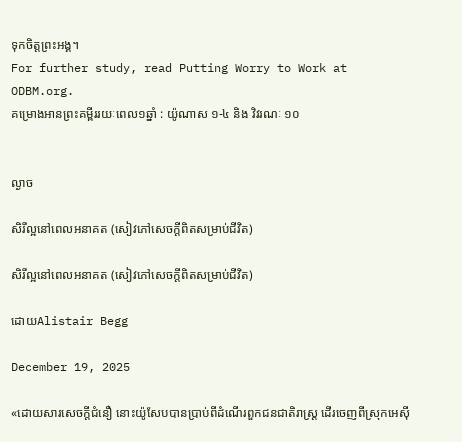ទុកចិត្តព្រះអង្គ។
For further study, read Putting Worry to Work at ODBM.org.
គម្រោងអានព្រះគម្ពីររយៈពេល១ឆ្នាំ : យ៉ូណាស ១-៤ និង វិវរណៈ ១០


ល្ងាច

សិរីល្អនៅពេលអនាគត (សៀវភៅសេចក្ដីពិតសម្រាប់ជីវិត)

សិរីល្អនៅពេលអនាគត (សៀវភៅសេចក្ដីពិតសម្រាប់ជីវិត)

ដោយAlistair Begg

December 19, 2025

«ដោយសារសេចក្ដីជំនឿ នោះយ៉ូសែបបានប្រាប់ពីដំណើរពួកជនជាតិរាស្ត្រ ដើរចេញពីស្រុកអេស៊ី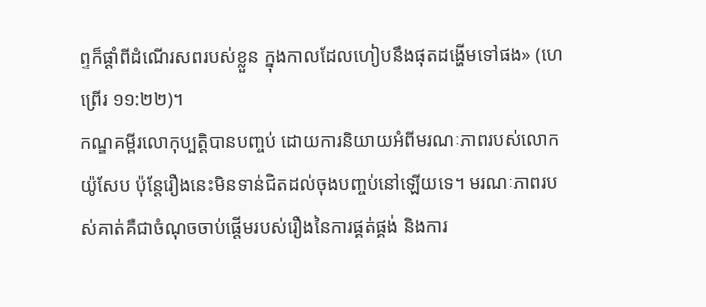ព្ទក៏ផ្ដាំពីដំណើរសពរបស់ខ្លួន ក្នុងកាលដែលហៀបនឹងផុតដង្ហើមទៅផង» (ហេព្រើរ ១១:២២)។
កណ្ឌគម្ពីរលោកុប្បត្ដិបានបញ្ចប់ ដោយការនិយាយអំពីមរណៈភាពរបស់លោក យ៉ូសែប ប៉ុន្តែរឿងនេះមិនទាន់ជិតដល់ចុងបញ្ចប់នៅឡើយទេ។ មរណៈភាពរបស់គាត់គឺជាចំណុចចាប់ផ្ដើមរបស់រឿងនៃការផ្គត់ផ្គង់ និងការ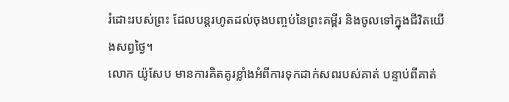រំដោះរបស់ព្រះ ដែលបន្តរហូតដល់ចុងបញ្ចប់នៃព្រះគម្ពីរ និងចូលទៅក្នុងជីវិតយើងសព្វថ្ងៃ។
លោក យ៉ូសែប មានការគិតគូរខ្លាំងអំពីការទុកដាក់សពរបស់គាត់ បន្ទាប់ពីគាត់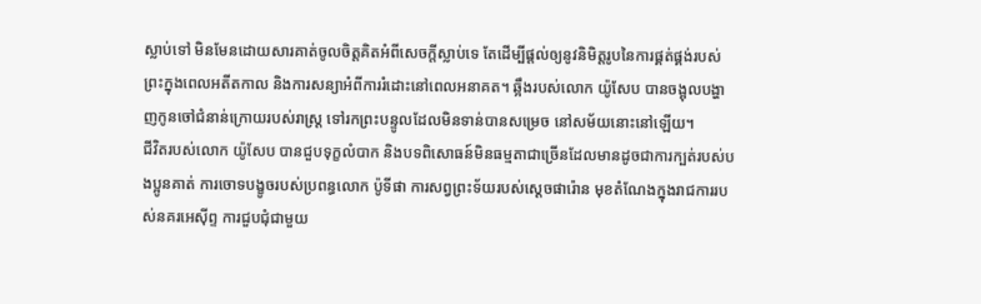ស្លាប់ទៅ មិនមែនដោយសារគាត់ចូលចិត្តគិតអំពីសេចក្តីស្លាប់ទេ តែដើម្បីផ្តល់ឲ្យនូវនិមិត្តរូបនៃការផ្គត់ផ្គង់របស់ព្រះក្នុងពេលអតីតកាល និងការសន្យាអំពីការរំដោះនៅពេលអនាគត។ ឆ្អឹងរបស់លោក យ៉ូសែប បានចង្អុលបង្ហាញកូនចៅជំនាន់ក្រោយរបស់រាស្ត្រ ទៅរកព្រះបន្ទូលដែលមិនទាន់បានសម្រេច នៅសម័យនោះនៅឡើយ។
ជីវិតរបស់លោក យ៉ូសែប បានជួបទុក្ខលំបាក និងបទពិសោធន៍មិនធម្មតាជាច្រើនដែលមានដូចជាការក្បត់របស់បងប្អូនគាត់ ការចោទបង្ខូចរបស់ប្រពន្ធលោក ប៉ូទីផា ការសព្វព្រះទ័យរបស់ស្ដេចផារ៉ោន មុខតំណែងក្នុងរាជការរបស់នគរអេស៊ីព្ទ ការជួបជុំជាមួយ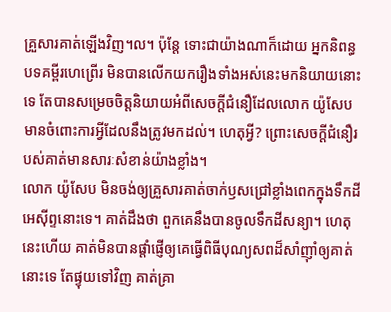គ្រួសារគាត់ឡើងវិញ។ល។ ប៉ុន្តែ ទោះជាយ៉ាងណាក៏ដោយ អ្នកនិពន្ធបទគម្ពីរហេព្រើរ មិនបានលើកយករឿងទាំងអស់នេះមកនិយាយនោះទេ តែបានសម្រេចចិត្តនិយាយអំពីសេចក្តីជំនឿដែលលោក យ៉ូសែប មានចំពោះការអ្វីដែលនឹងត្រូវមកដល់។ ហេតុអ្វី? ព្រោះសេចក្តីជំនឿរបស់គាត់មានសារៈសំខាន់យ៉ាងខ្លាំង។
លោក យ៉ូសែប មិនចង់ឲ្យគ្រួសារគាត់ចាក់ឫសជ្រៅខ្លាំងពេកក្នុងទឹកដីអេស៊ីព្ទនោះទេ។ គាត់ដឹងថា ពួកគេនឹងបានចូលទឹកដីសន្យា។ ហេតុនេះហើយ គាត់មិនបានផ្តាំផ្ញើឲ្យគេធ្វើពិធីបុណ្យសពដ៏សាំញ៉ាំឲ្យគាត់នោះទេ តែផ្ទុយទៅវិញ គាត់គ្រា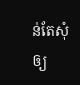ន់តែសុំឲ្យ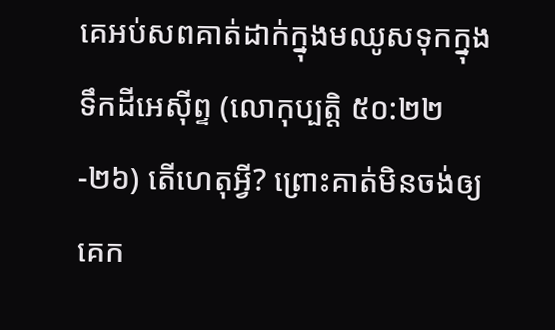គេអប់សពគាត់ដាក់ក្នុងមឈូសទុកក្នុងទឹកដីអេស៊ីព្ទ (លោកុប្បត្ដិ ៥០:២២-២៦) តើហេតុអ្វី? ព្រោះគាត់មិនចង់ឲ្យគេក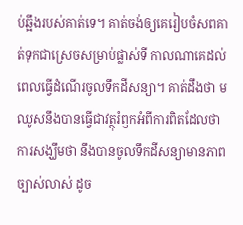ប់ឆ្អឹងរបស់គាត់ទេ។ គាត់ចង់ឲ្យគេរៀបចំសពគាត់ទុកជាស្រេចសម្រាប់ផ្លាស់ទី កាលណាគេដល់ពេលធ្វើដំណើរចូលទឹកដីសន្យា។ គាត់ដឹងថា មឈូសនឹងបានធ្វើជាវត្ថុរំឭកអំពីការពិតដែលថា ការសង្ឃឹមថា នឹងបានចូលទឹកដីសន្យាមានភាពច្បាស់លាស់ ដូច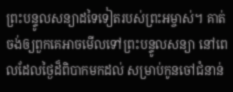ព្រះបន្ទូលសន្យាដទៃទៀតរបស់ព្រះអម្ចាស់។ គាត់ចង់ឲ្យពួកគេអាចមើលទៅព្រះបន្ទូលសន្យា នៅពេលដែលថ្ងៃដ៏ពិបាកមកដល់ សម្រាប់កូនចៅជំនាន់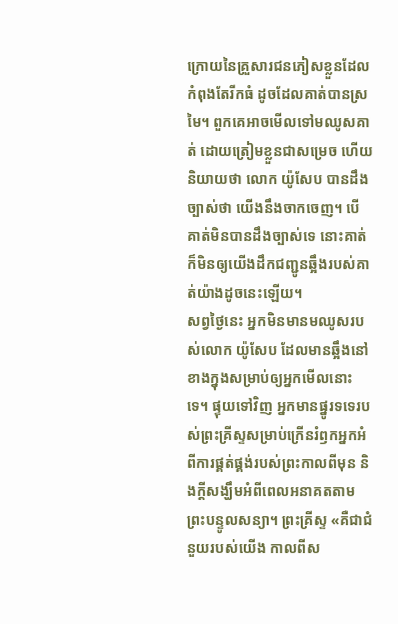ក្រោយនៃគ្រួសារជនភៀសខ្លួនដែលកំពុងតែរីកធំ ដូចដែលគាត់បានស្រមៃ។ ពួកគេអាចមើលទៅមឈូសគាត់ ដោយត្រៀមខ្លួនជាសម្រេច ហើយនិយាយថា លោក យ៉ូសែប បានដឹងច្បាស់ថា យើងនឹងចាកចេញ។ បើគាត់មិនបានដឹងច្បាស់ទេ នោះគាត់ក៏មិនឲ្យយើងដឹកជញ្ជូនឆ្អឹងរបស់គាត់យ៉ាងដូចនេះឡើយ។
សព្វថ្ងៃនេះ អ្នកមិនមានមឈូសរបស់លោក យ៉ូសែប ដែលមានឆ្អឹងនៅខាងក្នុងសម្រាប់ឲ្យអ្នកមើលនោះទេ។ ផ្ទុយទៅវិញ អ្នកមានផ្នូរទទេរបស់ព្រះគ្រីស្ទសម្រាប់ក្រើនរំឭកអ្នកអំពីការផ្គត់ផ្គង់របស់ព្រះកាលពីមុន និងក្តីសង្ឃឹមអំពីពេលអនាគតតាមព្រះបន្ទូលសន្យា។ ព្រះគ្រីស្ទ «គឺជាជំនួយរបស់យើង កាលពីស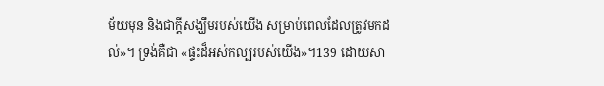ម័យមុន និងជាក្តីសង្ឃឹមរបស់យើង សម្រាប់ពេលដែលត្រូវមកដល់»។ ទ្រង់គឺជា «ផ្ទះដ៏អស់កល្បរបស់យើង»។139 ដោយសា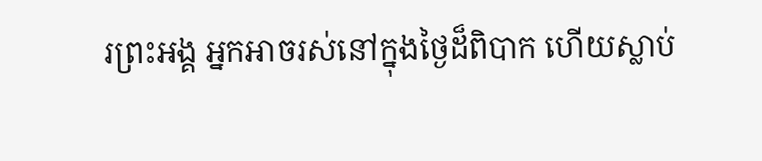រព្រះអង្គ អ្នកអាចរស់នៅក្នុងថ្ងៃដ៏ពិបាក ហើយស្លាប់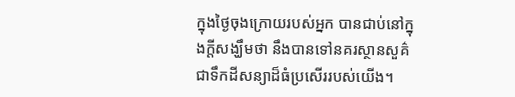ក្នុងថ្ងៃចុងក្រោយរបស់អ្នក បានជាប់នៅក្នុងក្តីសង្ឃឹមថា នឹងបានទៅនគរស្ថានសួគ៌ ជាទឹកដីសន្យាដ៏ធំប្រសើររបស់យើង។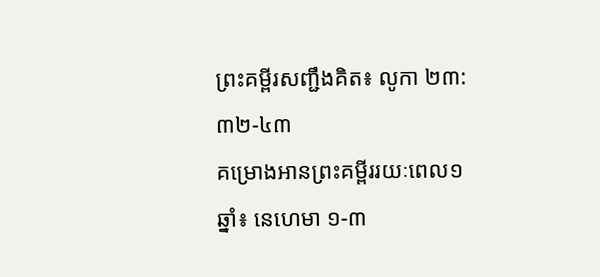ព្រះគម្ពីរសញ្ជឹងគិត៖ លូកា ២៣:៣២-៤៣
គម្រោងអានព្រះគម្ពីររយៈពេល១ឆ្នាំ៖ នេហេមា ១-៣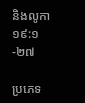និងលូកា ១៩:១-២៧

ប្រភេទ